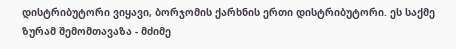დისტრიბუტორი ვიყავი, ბორჯომის ქარხნის ერთი დისტრიბუტორი. ეს საქმე ზურამ შემომთავაზა - მძიმე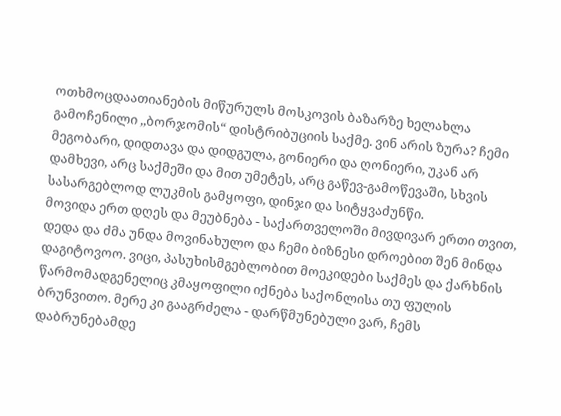ოთხმოცდაათიანების მიწურულს მოსკოვის ბაზარზე ხელახლა გამოჩენილი ,,ბორჯომის“ დისტრიბუციის საქმე. ვინ არის ზურა? ჩემი მეგობარი, დიდთავა და დიდგულა, გონიერი და ღონიერი, უკან არ დამხევი, არც საქმეში და მით უმეტეს, არც გაწევ-გამოწევაში, სხვის სასარგებლოდ ლუკმის გამყოფი, დინჯი და სიტყვაძუნწი.
მოვიდა ერთ დღეს და მეუბნება - საქართველოში მივდივარ ერთი თვით, დედა და ძმა უნდა მოვინახულო და ჩემი ბიზნესი დროებით შენ მინდა დაგიტოვოო. ვიცი, პასუხისმგებლობით მოეკიდები საქმეს და ქარხნის წარმომადგენელიც კმაყოფილი იქნება საქონლისა თუ ფულის ბრუნვითო. მერე კი გააგრძელა - დარწმუნებული ვარ, ჩემს დაბრუნებამდე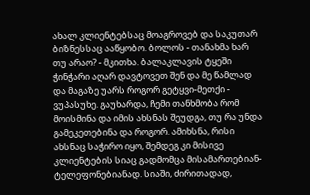ახალ კლიენტებსაც მოაგროვებ და საკუთარ ბიზნესსაც ააწყობო. ბოლოს - თანახმა ხარ თუ არაო? - მკითხა. ბალაკლავის ტყეში ჭინჭარი აღარ დავტოვეთ შენ და მე წამლად და მაგაზე უარს როგორ გეტყვი-მეთქი - ვუპასუხე. გაუხარდა, ჩემი თანხმობა რომ მოისმინა და იმის ახსნას შეუდგა, თუ რა უნდა გამეკეთებინა და როგორ. ამიხსნა, რისი ახსნაც საჭირო იყო, შემდეგ კი მისივე კლიენტების სიაც გადმომცა მისამართებიან-ტელეფონებიანად. სიაში, ძირითადად,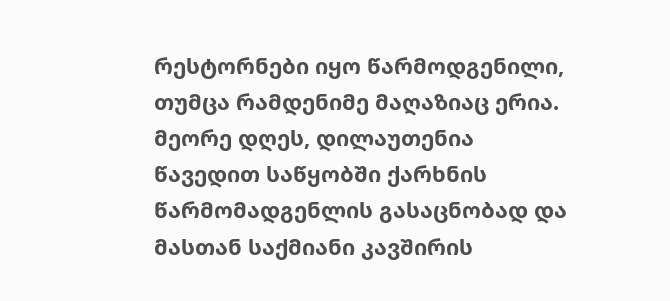რესტორნები იყო წარმოდგენილი, თუმცა რამდენიმე მაღაზიაც ერია. მეორე დღეს, დილაუთენია წავედით საწყობში ქარხნის წარმომადგენლის გასაცნობად და მასთან საქმიანი კავშირის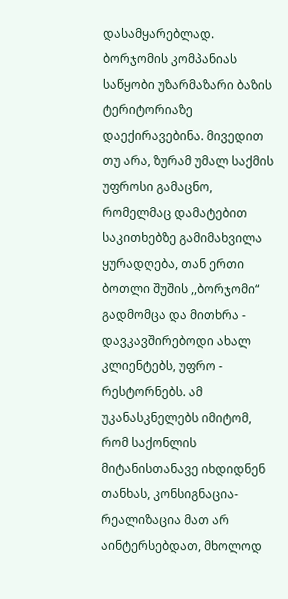დასამყარებლად. ბორჯომის კომპანიას საწყობი უზარმაზარი ბაზის ტერიტორიაზე დაექირავებინა. მივედით თუ არა, ზურამ უმალ საქმის უფროსი გამაცნო, რომელმაც დამატებით საკითხებზე გამიმახვილა ყურადღება, თან ერთი ბოთლი შუშის ,,ბორჯომი“ გადმომცა და მითხრა - დავკავშირებოდი ახალ კლიენტებს, უფრო - რესტორნებს. ამ უკანასკნელებს იმიტომ, რომ საქონლის მიტანისთანავე იხდიდნენ თანხას, კონსიგნაცია-რეალიზაცია მათ არ აინტერსებდათ, მხოლოდ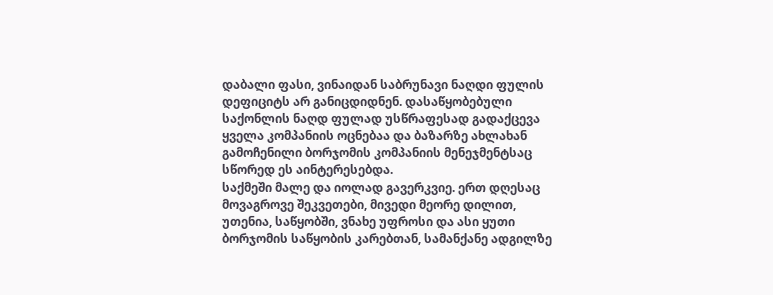დაბალი ფასი, ვინაიდან საბრუნავი ნაღდი ფულის დეფიციტს არ განიცდიდნენ. დასაწყობებული საქონლის ნაღდ ფულად უსწრაფესად გადაქცევა ყველა კომპანიის ოცნებაა და ბაზარზე ახლახან გამოჩენილი ბორჯომის კომპანიის მენეჯმენტსაც სწორედ ეს აინტერესებდა.
საქმეში მალე და იოლად გავერკვიე. ერთ დღესაც მოვაგროვე შეკვეთები, მივედი მეორე დილით, უთენია, საწყობში, ვნახე უფროსი და ასი ყუთი ბორჯომის საწყობის კარებთან, სამანქანე ადგილზე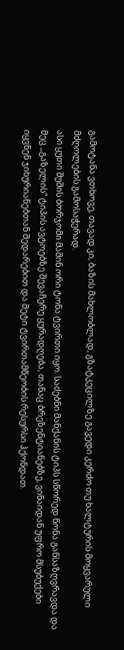გამოტანა ვთხოვე, თავად კი, ბაზის მახლობლად, გზატკეცილზე გავედი კერძო თუ ხალტურის მოყვარული მძღოლების გამოსაჭერად.
ასი ყუთი შუშის ბორჯომი მაშინ ორი ტონა ტვირთი იყო. საძებნი მანქანის ტიპს სწორედ წონა განსაზღვრავდა და მეც ,,გაზელის“ ტიპის ავტოებზე შევაჩერე ყურადღება, თანაც ბრეზენტიანებზე, ვინაიდან უფრო მსუბუქები იყვნენ ჯიხურიანებთან შედარებით და მეტი ტვირთამწეობის რესურსი ჰქონდათ.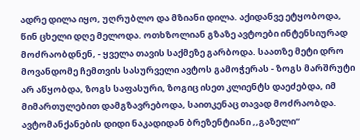ადრე დილა იყო, უღრუბლო და მზიანი დილა. აქიდანვე ეტყობოდა, წინ ცხელი დღე მელოდა. ოთხზოლიან გზაზე ავტოები ინტენსიურად მოძრაობდნენ, - ყველა თავის საქმეზე გარბოდა. საათზე მეტი დრო მოვანდომე ჩემთვის სასურველი ავტოს გამოჭერას - ზოგს მარშრუტი არ აწყობდა, ზოგს საფასური, ზოგიც ისეთ კლიენტს დაეძებდა, იმ მიმართულებით დამგზავრებოდა, საითკენაც თავად მოძრაობდა.
ავტომანქანების დიდი ნაკადიდან ბრეზენტიანი ,,გაზელი“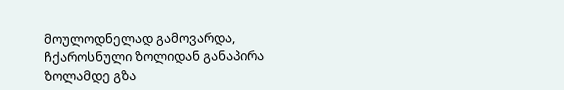მოულოდნელად გამოვარდა, ჩქაროსნული ზოლიდან განაპირა ზოლამდე გზა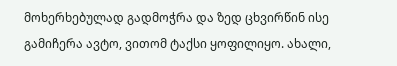მოხერხებულად გადმოჭრა და ზედ ცხვირწინ ისე გამიჩერა ავტო, ვითომ ტაქსი ყოფილიყო. ახალი,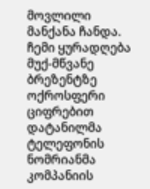მოვლილი მანქანა ჩანდა. ჩემი ყურადღება მუქ-მწვანე ბრეზენტზე ოქროსფერი ციფრებით დატანილმა ტელეფონის ნომრიანმა კომპანიის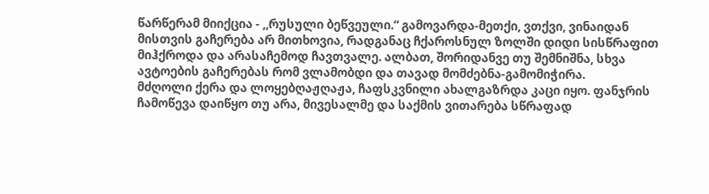წარწერამ მიიქცია - ,,რუსული ბეწვეული.“ გამოვარდა-მეთქი, ვთქვი, ვინაიდან მისთვის გაჩერება არ მითხოვია, რადგანაც ჩქაროსნულ ზოლში დიდი სისწრაფით მიჰქროდა და არასაჩემოდ ჩავთვალე. ალბათ, შორიდანვე თუ შემნიშნა, სხვა ავტოების გაჩერებას რომ ვლამობდი და თავად მომძებნა-გამომიჭირა.
მძღოლი ქერა და ლოყებღაჟღაჟა, ჩაფსკვნილი ახალგაზრდა კაცი იყო. ფანჯრის ჩამოწევა დაიწყო თუ არა, მივესალმე და საქმის ვითარება სწრაფად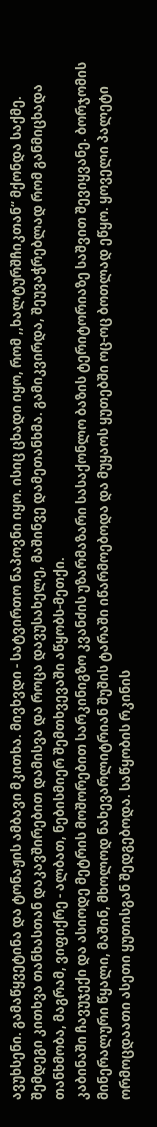ავუხსენი. გამაწყვეტინა და ტონაჟის ამბავი მკითხა. მივხვდი - სატვირთო ნაპოვნი იყო. ისიც ცხადი იყო, რომ ,,ხალტურშჩიკთან“ მქონდა საქმე. შემდეგი კითხვა თანხასთან დაკავშირებით დამისვა და როცა დავუსახელე, მაშინვე დამეთანხმა. გამიკვირდა, შეუვაჭრებლად რომ განმიცხადა თანხმობა, მაგრამ, ვიფიქრე - ალბათ, ნებისმიერ შემთხვევაში აწყობს-მეთქი.
კაბინაში ჩავუჯექი და ასიოდე მეტრის მოშორებით სარკინიგზო კვანძის უზარმაზარი სასაქონლო ბაზის ტერიტორიაზე საშვით შევიყვანე. ბორჯომის მინერალური წყალი, მაშინ, მხოლოდ ნახევარლიტრიან შუშის ტარაში იწარმოებოდა და მუყაოს ყუთებში ოც-ოც ბოთლად ეწყო. ყოველი პალეტი ორმოცდაათი ასეთი ყუთისგან შედგებოდა. საწყობის რკინის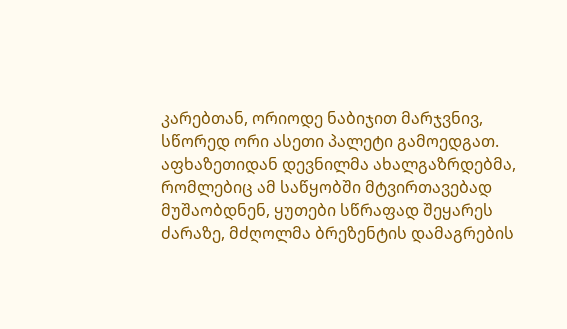კარებთან, ორიოდე ნაბიჯით მარჯვნივ, სწორედ ორი ასეთი პალეტი გამოედგათ. აფხაზეთიდან დევნილმა ახალგაზრდებმა, რომლებიც ამ საწყობში მტვირთავებად მუშაობდნენ, ყუთები სწრაფად შეყარეს ძარაზე, მძღოლმა ბრეზენტის დამაგრების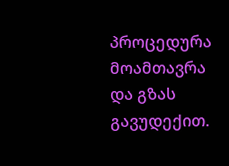პროცედურა მოამთავრა და გზას გავუდექით.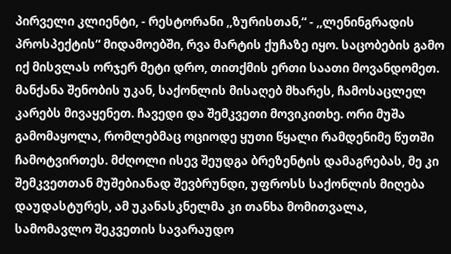პირველი კლიენტი, - რესტორანი ,,ზურისთან,“ - ,,ლენინგრადის პროსპექტის“ მიდამოებში, რვა მარტის ქუჩაზე იყო. საცობების გამო იქ მისვლას ორჯერ მეტი დრო, თითქმის ერთი საათი მოვანდომეთ. მანქანა შენობის უკან, საქონლის მისაღებ მხარეს, ჩამოსაცლელ კარებს მივაყენეთ. ჩავედი და შემკვეთი მოვიკითხე. ორი მუშა გამომაყოლა, რომლებმაც ოციოდე ყუთი წყალი რამდენიმე წუთში ჩამოტვირთეს. მძღოლი ისევ შეუდგა ბრეზენტის დამაგრებას, მე კი შემკვეთთან მუშებიანად შევბრუნდი, უფროსს საქონლის მიღება დაუდასტურეს, ამ უკანასკნელმა კი თანხა მომითვალა, სამომავლო შეკვეთის სავარაუდო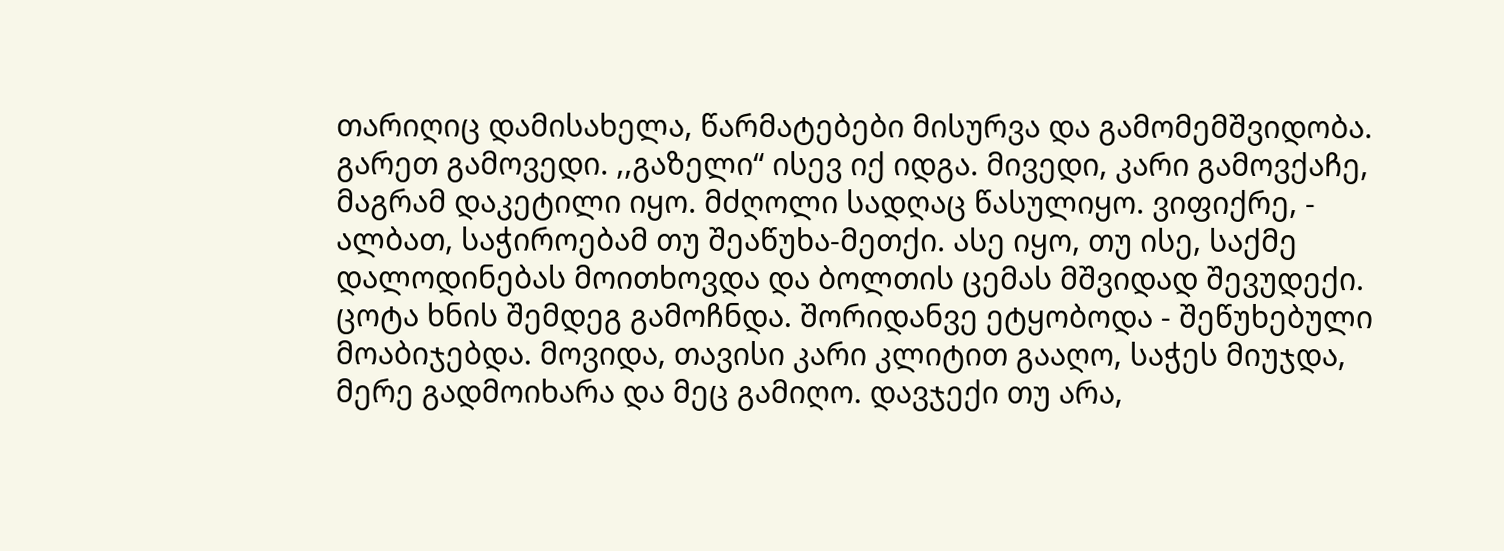თარიღიც დამისახელა, წარმატებები მისურვა და გამომემშვიდობა.
გარეთ გამოვედი. ,,გაზელი“ ისევ იქ იდგა. მივედი, კარი გამოვქაჩე, მაგრამ დაკეტილი იყო. მძღოლი სადღაც წასულიყო. ვიფიქრე, - ალბათ, საჭიროებამ თუ შეაწუხა-მეთქი. ასე იყო, თუ ისე, საქმე დალოდინებას მოითხოვდა და ბოლთის ცემას მშვიდად შევუდექი. ცოტა ხნის შემდეგ გამოჩნდა. შორიდანვე ეტყობოდა - შეწუხებული მოაბიჯებდა. მოვიდა, თავისი კარი კლიტით გააღო, საჭეს მიუჯდა, მერე გადმოიხარა და მეც გამიღო. დავჯექი თუ არა,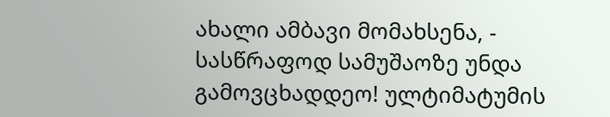ახალი ამბავი მომახსენა, - სასწრაფოდ სამუშაოზე უნდა გამოვცხადდეო! ულტიმატუმის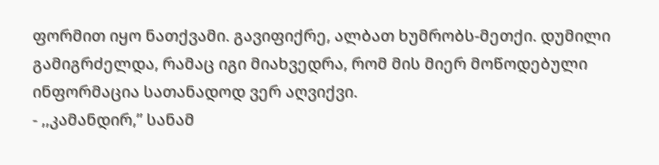ფორმით იყო ნათქვამი. გავიფიქრე, ალბათ ხუმრობს-მეთქი. დუმილი გამიგრძელდა, რამაც იგი მიახვედრა, რომ მის მიერ მოწოდებული ინფორმაცია სათანადოდ ვერ აღვიქვი.
- ,,კამანდირ,” სანამ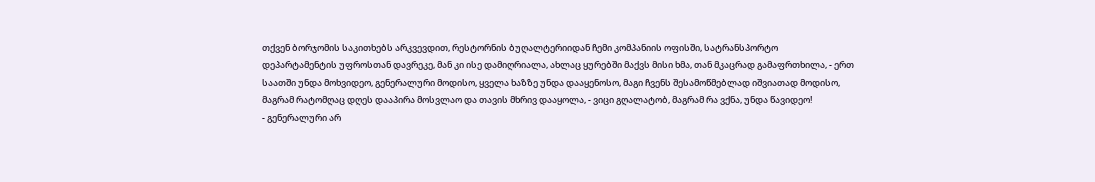თქვენ ბორჯომის საკითხებს არკვევდით, რესტორნის ბუღალტერიიდან ჩემი კომპანიის ოფისში, სატრანსპორტო დეპარტამენტის უფროსთან დავრეკე, მან კი ისე დამიღრიალა, ახლაც ყურებში მაქვს მისი ხმა, თან მკაცრად გამაფრთხილა, - ერთ საათში უნდა მოხვიდეო, გენერალური მოდისო, ყველა ხაზზე უნდა დააყენოსო, მაგი ჩვენს შესამოწმებლად იშვიათად მოდისო, მაგრამ რატომღაც დღეს დააპირა მოსვლაო და თავის მხრივ დააყოლა, - ვიცი გღალატობ, მაგრამ რა ვქნა, უნდა წავიდეო!
- გენერალური არ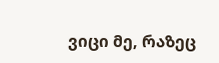ვიცი მე, რაზეც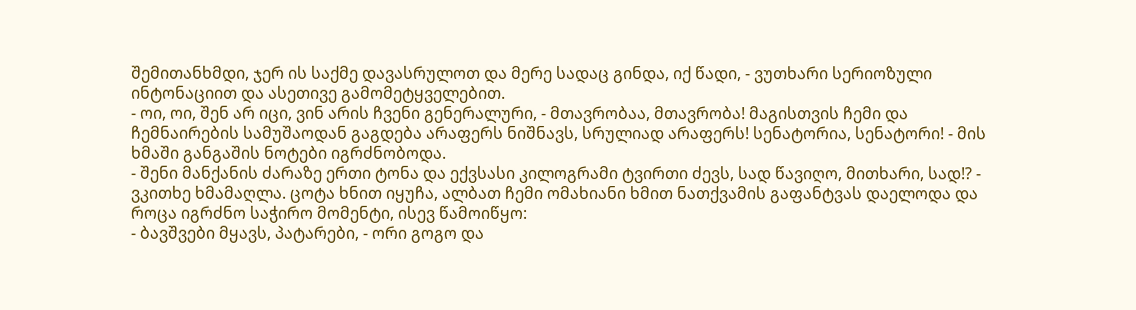შემითანხმდი, ჯერ ის საქმე დავასრულოთ და მერე სადაც გინდა, იქ წადი, - ვუთხარი სერიოზული ინტონაციით და ასეთივე გამომეტყველებით.
- ოი, ოი, შენ არ იცი, ვინ არის ჩვენი გენერალური, - მთავრობაა, მთავრობა! მაგისთვის ჩემი და ჩემნაირების სამუშაოდან გაგდება არაფერს ნიშნავს, სრულიად არაფერს! სენატორია, სენატორი! - მის ხმაში განგაშის ნოტები იგრძნობოდა.
- შენი მანქანის ძარაზე ერთი ტონა და ექვსასი კილოგრამი ტვირთი ძევს, სად წავიღო, მითხარი, სად!? - ვკითხე ხმამაღლა. ცოტა ხნით იყუჩა, ალბათ ჩემი ომახიანი ხმით ნათქვამის გაფანტვას დაელოდა და როცა იგრძნო საჭირო მომენტი, ისევ წამოიწყო:
- ბავშვები მყავს, პატარები, - ორი გოგო და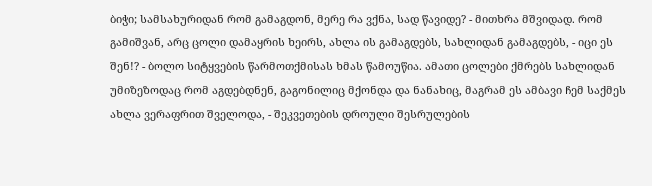ბიჭი; სამსახურიდან რომ გამაგდონ, მერე რა ვქნა, სად წავიდე? - მითხრა მშვიდად. რომ გამიშვან, არც ცოლი დამაყრის ხეირს, ახლა ის გამაგდებს, სახლიდან გამაგდებს, - იცი ეს შენ!? - ბოლო სიტყვების წარმოთქმისას ხმას წამოუწია. ამათი ცოლები ქმრებს სახლიდან უმიზეზოდაც რომ აგდებდნენ, გაგონილიც მქონდა და ნანახიც, მაგრამ ეს ამბავი ჩემ საქმეს ახლა ვერაფრით შველოდა, - შეკვეთების დროული შესრულების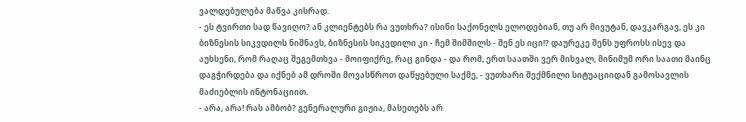ვალდებულება მაწვა კისრად.
- ეს ტვირთი სად წავიღო? ან კლიენტებს რა ვუთხრა? ისინი საქონელს ელოდებიან, თუ არ მივუტან, დავკარგავ, ეს კი ბიზნესის სიკვდილს ნიშნავს, ბიზნესის სიკვდილი კი - ჩემ შიმშილს - შენ ეს იცი!? დაურეკე შენს უფროსს ისევ და აუხსენი, რომ რაღაც შეგემთხვა - მოიფიქრე, რაც გინდა - და რომ, ერთ საათში ვერ მიხვალ, მინიმუმ ორი საათი მაინც დაგჭირდება და იქნებ ამ დროში მოვასწროთ დაწყებული საქმე, - ვუთხარი შექმნილი სიტუაციიდან გამოსავლის მაძიებლის ინტონაციით.
- არა, არა! რას ამბობ? გენერალური გიჟია, მასეთებს არ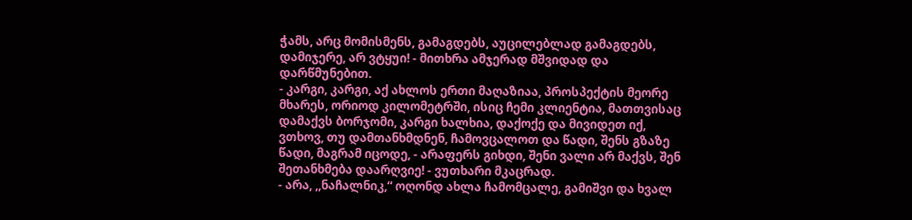ჭამს, არც მომისმენს, გამაგდებს, აუცილებლად გამაგდებს, დამიჯერე, არ ვტყუი! - მითხრა ამჯერად მშვიდად და დარწმუნებით.
- კარგი, კარგი, აქ ახლოს ერთი მაღაზიაა, პროსპექტის მეორე მხარეს, ორიოდ კილომეტრში, ისიც ჩემი კლიენტია, მათთვისაც დამაქვს ბორჯომი, კარგი ხალხია, დაქოქე და მივიდეთ იქ, ვთხოვ, თუ დამთანხმდნენ, ჩამოვცალოთ და წადი, შენს გზაზე წადი, მაგრამ იცოდე, - არაფერს გიხდი, შენი ვალი არ მაქვს, შენ შეთანხმება დაარღვიე! - ვუთხარი მკაცრად.
- არა, ,,ნაჩალნიკ,“ ოღონდ ახლა ჩამომცალე, გამიშვი და ხვალ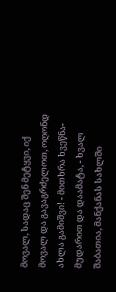მოვალ, სადაც შენ მეტყვი, იქ მოვალ და გავაგრძელოთ, ოღონდ ახლა გამიშვი! - მითხრა ხვეწნა-მუდარით და დაამატა, - ხვალ შაბათია, მანქანას სახლში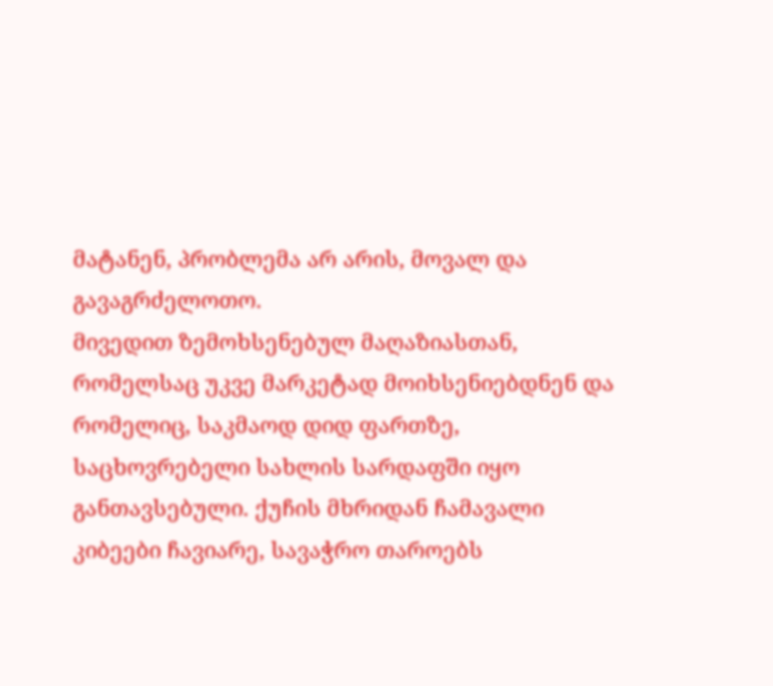მატანენ, პრობლემა არ არის, მოვალ და გავაგრძელოთო.
მივედით ზემოხსენებულ მაღაზიასთან, რომელსაც უკვე მარკეტად მოიხსენიებდნენ და რომელიც, საკმაოდ დიდ ფართზე, საცხოვრებელი სახლის სარდაფში იყო განთავსებული. ქუჩის მხრიდან ჩამავალი კიბეები ჩავიარე, სავაჭრო თაროებს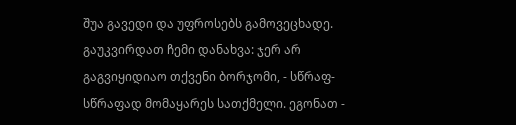შუა გავედი და უფროსებს გამოვეცხადე. გაუკვირდათ ჩემი დანახვა: ჯერ არ გაგვიყიდიაო თქვენი ბორჯომი, - სწრაფ-სწრაფად მომაყარეს სათქმელი. ეგონათ -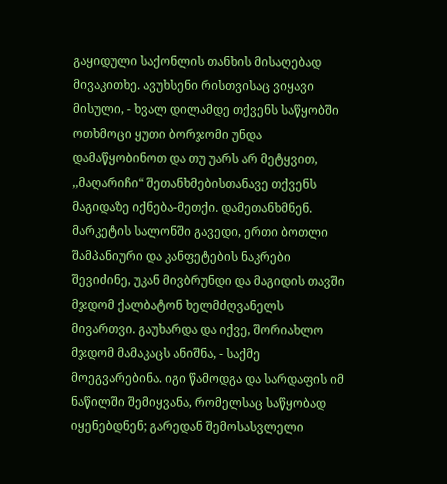გაყიდული საქონლის თანხის მისაღებად მივაკითხე. ავუხსენი რისთვისაც ვიყავი მისული, - ხვალ დილამდე თქვენს საწყობში ოთხმოცი ყუთი ბორჯომი უნდა დამაწყობინოთ და თუ უარს არ მეტყვით, ,,მაღარიჩი“ შეთანხმებისთანავე თქვენს მაგიდაზე იქნება-მეთქი. დამეთანხმნენ. მარკეტის სალონში გავედი, ერთი ბოთლი შამპანიური და კანფეტების ნაკრები შევიძინე, უკან მივბრუნდი და მაგიდის თავში მჯდომ ქალბატონ ხელმძღვანელს მივართვი. გაუხარდა და იქვე, შორიახლო მჯდომ მამაკაცს ანიშნა, - საქმე მოეგვარებინა. იგი წამოდგა და სარდაფის იმ ნაწილში შემიყვანა, რომელსაც საწყობად იყენებდნენ; გარედან შემოსასვლელი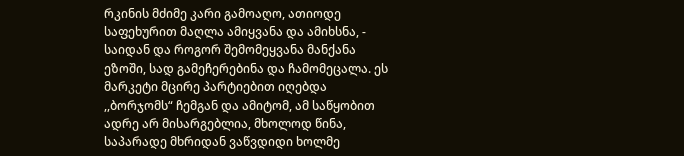რკინის მძიმე კარი გამოაღო, ათიოდე საფეხურით მაღლა ამიყვანა და ამიხსნა, - საიდან და როგორ შემომეყვანა მანქანა ეზოში, სად გამეჩერებინა და ჩამომეცალა. ეს მარკეტი მცირე პარტიებით იღებდა ,,ბორჯომს“ ჩემგან და ამიტომ, ამ საწყობით ადრე არ მისარგებლია, მხოლოდ წინა, საპარადე მხრიდან ვაწვდიდი ხოლმე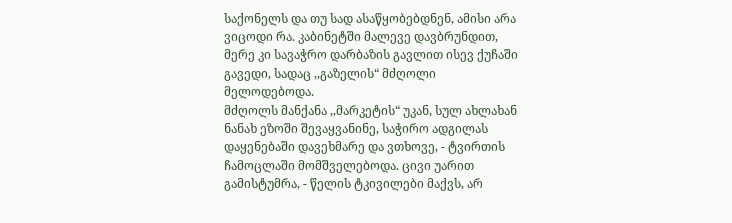საქონელს და თუ სად ასაწყობებდნენ, ამისი არა ვიცოდი რა. კაბინეტში მალევე დავბრუნდით, მერე კი სავაჭრო დარბაზის გავლით ისევ ქუჩაში გავედი, სადაც ,,გაზელის“ მძღოლი მელოდებოდა.
მძღოლს მანქანა ,,მარკეტის“ უკან, სულ ახლახან ნანახ ეზოში შევაყვანინე, საჭირო ადგილას დაყენებაში დავეხმარე და ვთხოვე, - ტვირთის ჩამოცლაში მომშველებოდა. ცივი უარით გამისტუმრა, - წელის ტკივილები მაქვს, არ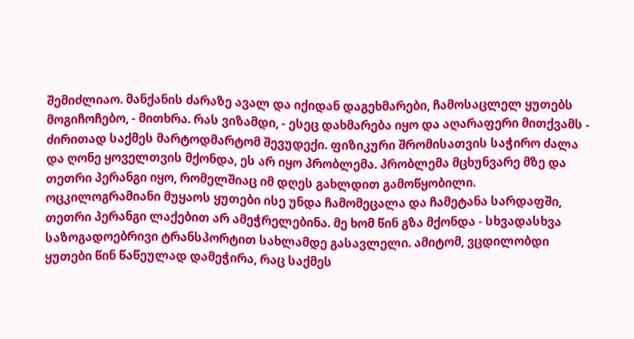შემიძლიაო. მანქანის ძარაზე ავალ და იქიდან დაგეხმარები, ჩამოსაცლელ ყუთებს მოგიჩოჩებო, - მითხრა. რას ვიზამდი, - ესეც დახმარება იყო და აღარაფერი მითქვამს - ძირითად საქმეს მარტოდმარტომ შევუდექი. ფიზიკური შრომისათვის საჭირო ძალა და ღონე ყოველთვის მქონდა, ეს არ იყო პრობლემა. პრობლემა მცხუნვარე მზე და თეთრი პერანგი იყო, რომელშიაც იმ დღეს გახლდით გამოწყობილი. ოცკილოგრამიანი მუყაოს ყუთები ისე უნდა ჩამომეცალა და ჩამეტანა სარდაფში, თეთრი პერანგი ლაქებით არ ამეჭრელებინა. მე ხომ წინ გზა მქონდა - სხვადასხვა საზოგადოებრივი ტრანსპორტით სახლამდე გასავლელი. ამიტომ, ვცდილობდი ყუთები წინ წაწეულად დამეჭირა, რაც საქმეს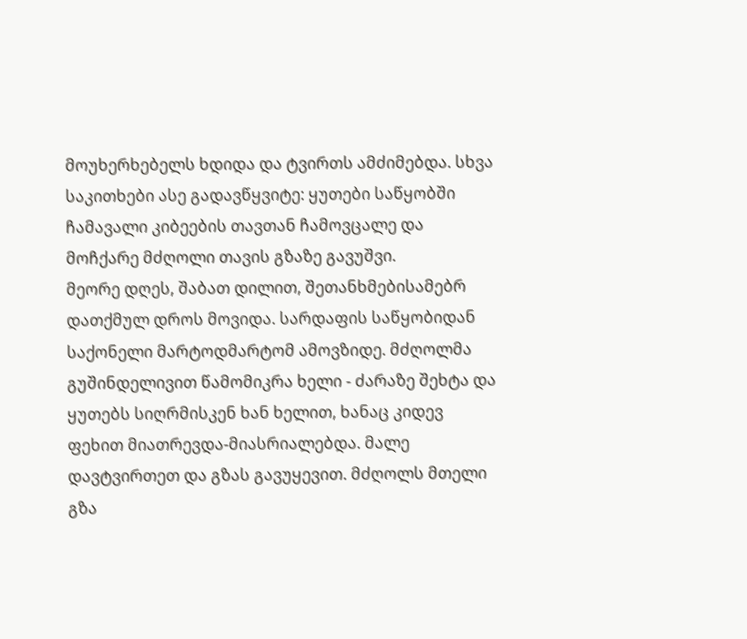მოუხერხებელს ხდიდა და ტვირთს ამძიმებდა. სხვა საკითხები ასე გადავწყვიტე: ყუთები საწყობში ჩამავალი კიბეების თავთან ჩამოვცალე და მოჩქარე მძღოლი თავის გზაზე გავუშვი.
მეორე დღეს, შაბათ დილით, შეთანხმებისამებრ დათქმულ დროს მოვიდა. სარდაფის საწყობიდან საქონელი მარტოდმარტომ ამოვზიდე. მძღოლმა გუშინდელივით წამომიკრა ხელი - ძარაზე შეხტა და ყუთებს სიღრმისკენ ხან ხელით, ხანაც კიდევ ფეხით მიათრევდა-მიასრიალებდა. მალე დავტვირთეთ და გზას გავუყევით. მძღოლს მთელი გზა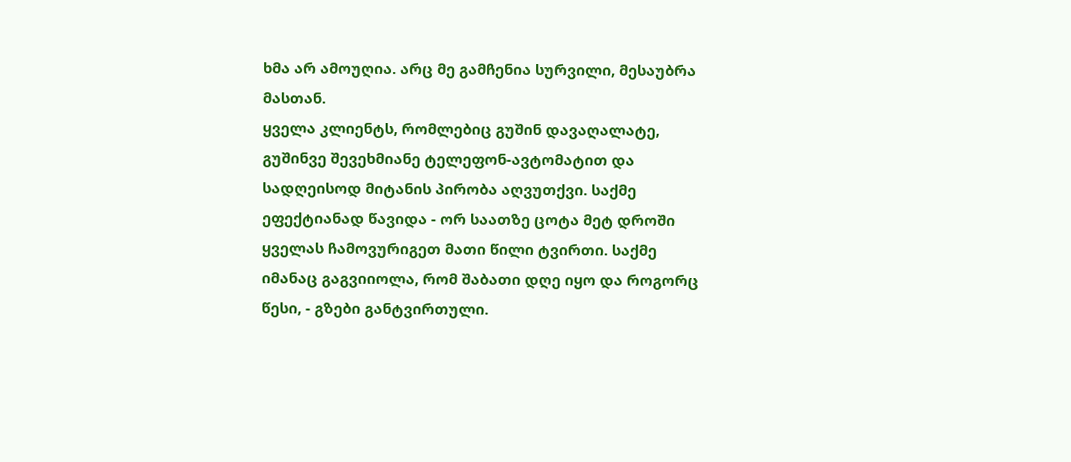ხმა არ ამოუღია. არც მე გამჩენია სურვილი, მესაუბრა მასთან.
ყველა კლიენტს, რომლებიც გუშინ დავაღალატე, გუშინვე შევეხმიანე ტელეფონ-ავტომატით და სადღეისოდ მიტანის პირობა აღვუთქვი. საქმე ეფექტიანად წავიდა - ორ საათზე ცოტა მეტ დროში ყველას ჩამოვურიგეთ მათი წილი ტვირთი. საქმე იმანაც გაგვიიოლა, რომ შაბათი დღე იყო და როგორც წესი, - გზები განტვირთული.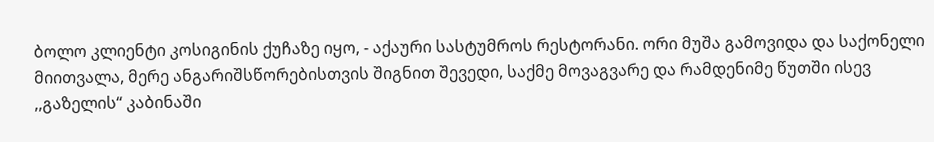ბოლო კლიენტი კოსიგინის ქუჩაზე იყო, - აქაური სასტუმროს რესტორანი. ორი მუშა გამოვიდა და საქონელი მიითვალა, მერე ანგარიშსწორებისთვის შიგნით შევედი, საქმე მოვაგვარე და რამდენიმე წუთში ისევ ,,გაზელის“ კაბინაში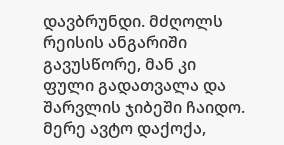დავბრუნდი. მძღოლს რეისის ანგარიში გავუსწორე, მან კი ფული გადათვალა და შარვლის ჯიბეში ჩაიდო. მერე ავტო დაქოქა,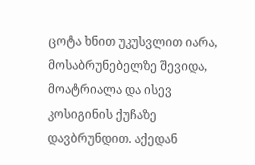ცოტა ხნით უკუსვლით იარა, მოსაბრუნებელზე შევიდა, მოატრიალა და ისევ კოსიგინის ქუჩაზე დავბრუნდით. აქედან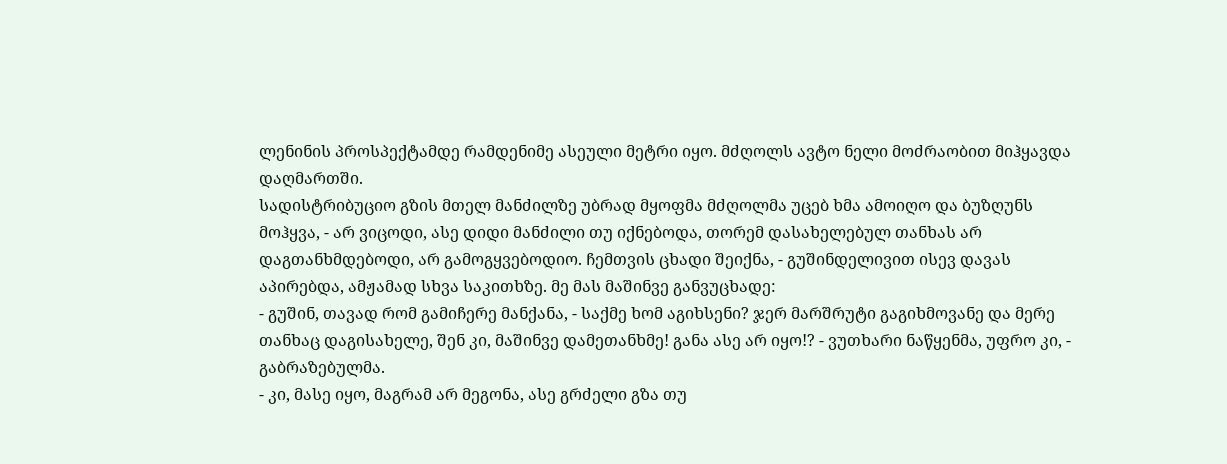ლენინის პროსპექტამდე რამდენიმე ასეული მეტრი იყო. მძღოლს ავტო ნელი მოძრაობით მიჰყავდა დაღმართში.
სადისტრიბუციო გზის მთელ მანძილზე უბრად მყოფმა მძღოლმა უცებ ხმა ამოიღო და ბუზღუნს მოჰყვა, - არ ვიცოდი, ასე დიდი მანძილი თუ იქნებოდა, თორემ დასახელებულ თანხას არ დაგთანხმდებოდი, არ გამოგყვებოდიო. ჩემთვის ცხადი შეიქნა, - გუშინდელივით ისევ დავას აპირებდა, ამჟამად სხვა საკითხზე. მე მას მაშინვე განვუცხადე:
- გუშინ, თავად რომ გამიჩერე მანქანა, - საქმე ხომ აგიხსენი? ჯერ მარშრუტი გაგიხმოვანე და მერე თანხაც დაგისახელე, შენ კი, მაშინვე დამეთანხმე! განა ასე არ იყო!? - ვუთხარი ნაწყენმა, უფრო კი, - გაბრაზებულმა.
- კი, მასე იყო, მაგრამ არ მეგონა, ასე გრძელი გზა თუ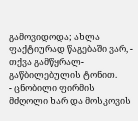გამოვიდოდა; ახლა ფაქტიურად წაგებაში ვარ, - თქვა გამწყრალ-გაწბილებულის ტონით.
- ცნობილი ფირმის მძღოლი ხარ და მოსკოვის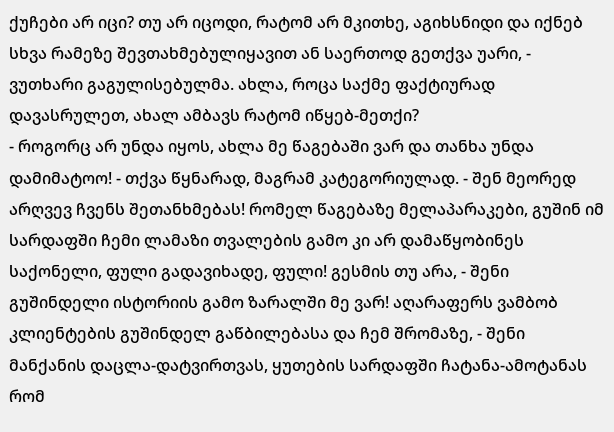ქუჩები არ იცი? თუ არ იცოდი, რატომ არ მკითხე, აგიხსნიდი და იქნებ სხვა რამეზე შევთახმებულიყავით ან საერთოდ გეთქვა უარი, - ვუთხარი გაგულისებულმა. ახლა, როცა საქმე ფაქტიურად დავასრულეთ, ახალ ამბავს რატომ იწყებ-მეთქი?
- როგორც არ უნდა იყოს, ახლა მე წაგებაში ვარ და თანხა უნდა დამიმატოო! - თქვა წყნარად, მაგრამ კატეგორიულად. - შენ მეორედ არღვევ ჩვენს შეთანხმებას! რომელ წაგებაზე მელაპარაკები, გუშინ იმ სარდაფში ჩემი ლამაზი თვალების გამო კი არ დამაწყობინეს საქონელი, ფული გადავიხადე, ფული! გესმის თუ არა, - შენი გუშინდელი ისტორიის გამო ზარალში მე ვარ! აღარაფერს ვამბობ კლიენტების გუშინდელ გაწბილებასა და ჩემ შრომაზე, - შენი მანქანის დაცლა-დატვირთვას, ყუთების სარდაფში ჩატანა-ამოტანას რომ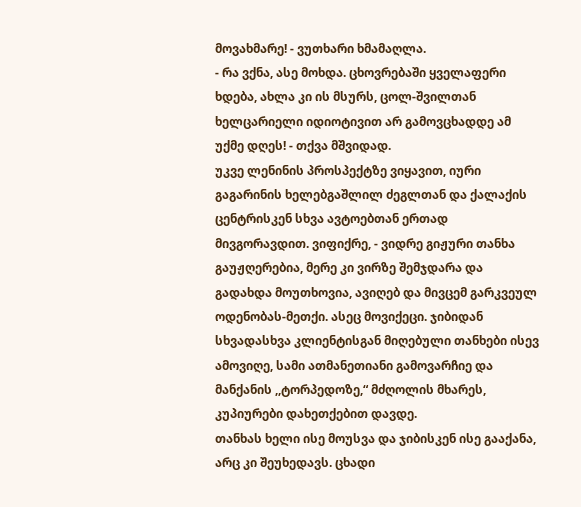მოვახმარე! - ვუთხარი ხმამაღლა.
- რა ვქნა, ასე მოხდა. ცხოვრებაში ყველაფერი ხდება, ახლა კი ის მსურს, ცოლ-შვილთან ხელცარიელი იდიოტივით არ გამოვცხადდე ამ უქმე დღეს! - თქვა მშვიდად.
უკვე ლენინის პროსპექტზე ვიყავით, იური გაგარინის ხელებგაშლილ ძეგლთან და ქალაქის ცენტრისკენ სხვა ავტოებთან ერთად მივგორავდით. ვიფიქრე, - ვიდრე გიჟური თანხა გაუჟღერებია, მერე კი ვირზე შემჯდარა და გადახდა მოუთხოვია, ავიღებ და მივცემ გარკვეულ ოდენობას-მეთქი. ასეც მოვიქეცი. ჯიბიდან სხვადასხვა კლიენტისგან მიღებული თანხები ისევ ამოვიღე, სამი ათმანეთიანი გამოვარჩიე და მანქანის ,,ტორპედოზე,“ მძღოლის მხარეს, კუპიურები დახეთქებით დავდე.
თანხას ხელი ისე მოუსვა და ჯიბისკენ ისე გააქანა, არც კი შეუხედავს. ცხადი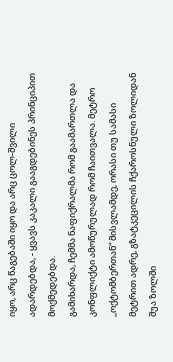იყო, არც წაგებაში იყო და არც ცოლ-შვილი ადარდებდა, - ყვავს კაკალი გააგდებინეს პრინციპით მოქმედებდა.
გამიხარდა, ჩემმა ნაფიქრალმა რომ გაამართლა და კონფლიქტი ამოწურულად რომ ჩაითვალა. მეტრო ,,ოქტომბერთან“ მისვლამდე, ორასი თუ სამასი მეტრით ადრე, გზატკეცილის ჩქაროსნული ზოლიდან შუა ზოლში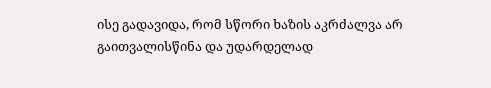ისე გადავიდა, რომ სწორი ხაზის აკრძალვა არ გაითვალისწინა და უდარდელად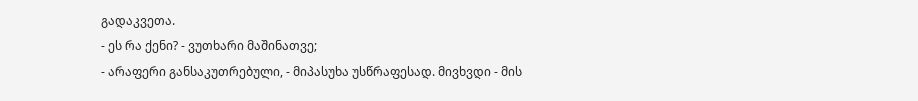გადაკვეთა.
- ეს რა ქენი? - ვუთხარი მაშინათვე;
- არაფერი განსაკუთრებული, - მიპასუხა უსწრაფესად. მივხვდი - მის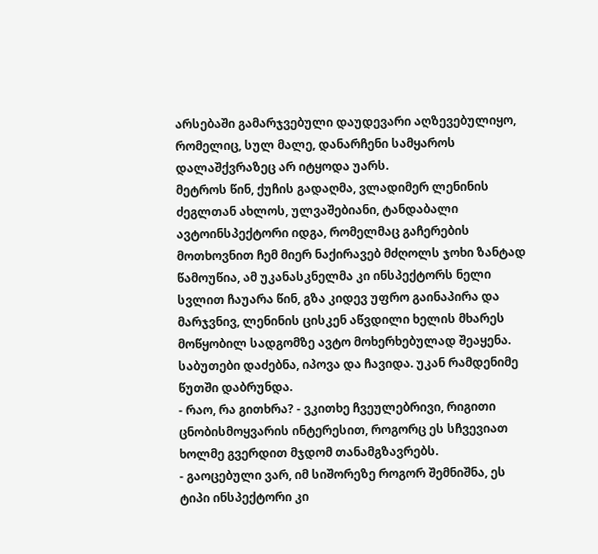არსებაში გამარჯვებული დაუდევარი აღზევებულიყო, რომელიც, სულ მალე, დანარჩენი სამყაროს დალაშქვრაზეც არ იტყოდა უარს.
მეტროს წინ, ქუჩის გადაღმა, ვლადიმერ ლენინის ძეგლთან ახლოს, ულვაშებიანი, ტანდაბალი ავტოინსპექტორი იდგა, რომელმაც გაჩერების მოთხოვნით ჩემ მიერ ნაქირავებ მძღოლს ჯოხი ზანტად წამოუწია, ამ უკანასკნელმა კი ინსპექტორს ნელი სვლით ჩაუარა წინ, გზა კიდევ უფრო გაინაპირა და მარჯვნივ, ლენინის ცისკენ აწვდილი ხელის მხარეს მოწყობილ სადგომზე ავტო მოხერხებულად შეაყენა.
საბუთები დაძებნა, იპოვა და ჩავიდა. უკან რამდენიმე წუთში დაბრუნდა.
- რაო, რა გითხრა? - ვკითხე ჩვეულებრივი, რიგითი ცნობისმოყვარის ინტერესით, როგორც ეს სჩვევიათ ხოლმე გვერდით მჯდომ თანამგზავრებს.
- გაოცებული ვარ, იმ სიშორეზე როგორ შემნიშნა, ეს ტიპი ინსპექტორი კი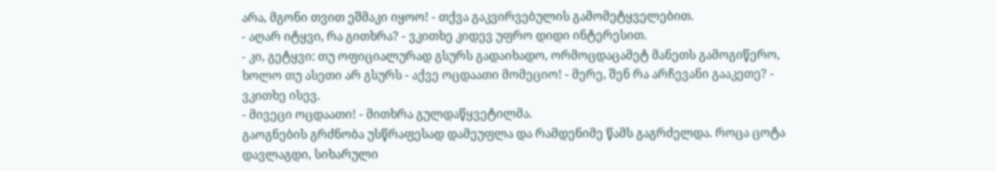არა, მგონი თვით ეშმაკი იყოო! - თქვა გაკვირვებულის გამომეტყველებით.
- აღარ იტყვი, რა გითხრა? - ვკითხე კიდევ უფრო დიდი ინტერესით.
- კი, გეტყვი: თუ ოფიციალურად გსურს გადაიხადო, ორმოცდაცამეტ მანეთს გამოგიწერო, ხოლო თუ ასეთი არ გსურს - აქვე ოცდაათი მომეციო! - მერე, შენ რა არჩევანი გააკეთე? - ვკითხე ისევ.
- მივეცი ოცდაათი! - მითხრა გულდაწყვეტილმა.
გაოგნების გრძნობა უსწრაფესად დამეუფლა და რამდენიმე წამს გაგრძელდა. როცა ცოტა დავლაგდი, სიხარული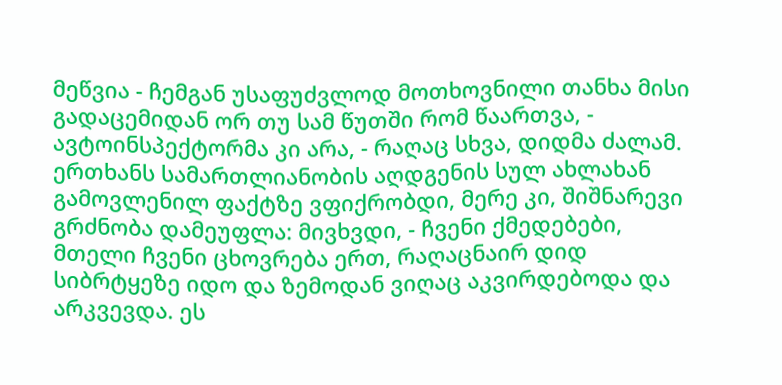მეწვია - ჩემგან უსაფუძვლოდ მოთხოვნილი თანხა მისი გადაცემიდან ორ თუ სამ წუთში რომ წაართვა, - ავტოინსპექტორმა კი არა, - რაღაც სხვა, დიდმა ძალამ. ერთხანს სამართლიანობის აღდგენის სულ ახლახან გამოვლენილ ფაქტზე ვფიქრობდი, მერე კი, შიშნარევი გრძნობა დამეუფლა: მივხვდი, - ჩვენი ქმედებები, მთელი ჩვენი ცხოვრება ერთ, რაღაცნაირ დიდ სიბრტყეზე იდო და ზემოდან ვიღაც აკვირდებოდა და არკვევდა. ეს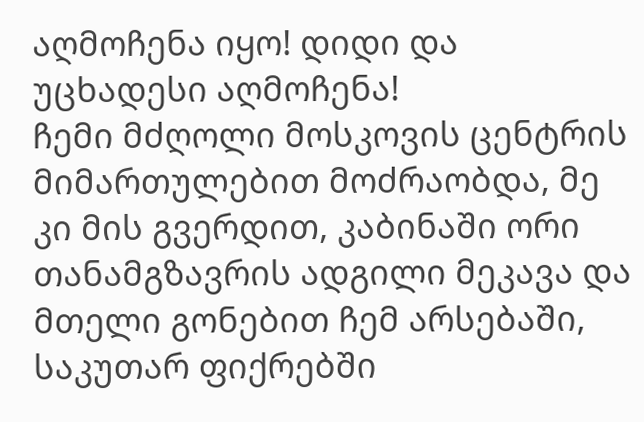აღმოჩენა იყო! დიდი და უცხადესი აღმოჩენა!
ჩემი მძღოლი მოსკოვის ცენტრის მიმართულებით მოძრაობდა, მე კი მის გვერდით, კაბინაში ორი თანამგზავრის ადგილი მეკავა და მთელი გონებით ჩემ არსებაში, საკუთარ ფიქრებში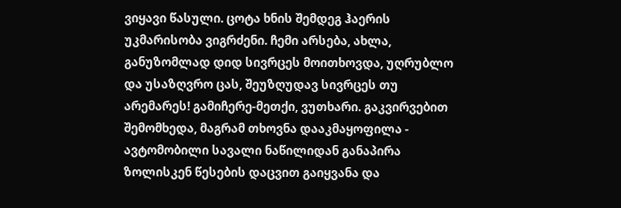ვიყავი წასული. ცოტა ხნის შემდეგ ჰაერის უკმარისობა ვიგრძენი. ჩემი არსება, ახლა, განუზომლად დიდ სივრცეს მოითხოვდა, უღრუბლო და უსაზღვრო ცას, შეუზღუდავ სივრცეს თუ არემარეს! გამიჩერე-მეთქი, ვუთხარი. გაკვირვებით შემომხედა, მაგრამ თხოვნა დააკმაყოფილა - ავტომობილი სავალი ნაწილიდან განაპირა ზოლისკენ წესების დაცვით გაიყვანა და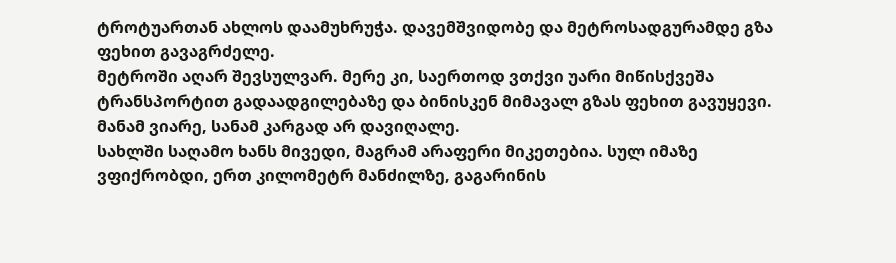ტროტუართან ახლოს დაამუხრუჭა. დავემშვიდობე და მეტროსადგურამდე გზა ფეხით გავაგრძელე.
მეტროში აღარ შევსულვარ. მერე კი, საერთოდ ვთქვი უარი მიწისქვეშა ტრანსპორტით გადაადგილებაზე და ბინისკენ მიმავალ გზას ფეხით გავუყევი. მანამ ვიარე, სანამ კარგად არ დავიღალე.
სახლში საღამო ხანს მივედი, მაგრამ არაფერი მიკეთებია. სულ იმაზე ვფიქრობდი, ერთ კილომეტრ მანძილზე, გაგარინის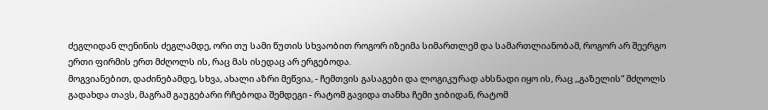ძეგლიდან ლენინის ძეგლამდე, ორი თუ სამი წუთის სხვაობით როგორ იზეიმა სიმართლემ და სამართლიანობამ, როგორ არ შეერგო ერთი ფირმის ერთ მძღოლს ის, რაც მას ისედაც არ ერგებოდა.
მოგვიანებით, დაძინებამდე, სხვა, ახალი აზრი მეწვია, - ჩემთვის გასაგები და ლოგიკურად ახსნადი იყო ის, რაც ,,გაზელის“ მძღოლს გადახდა თავს, მაგრამ გაუგებარი რჩებოდა შემდეგი - რატომ გავიდა თანხა ჩემი ჯიბიდან, რატომ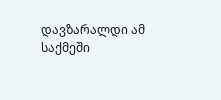დავზარალდი ამ საქმეში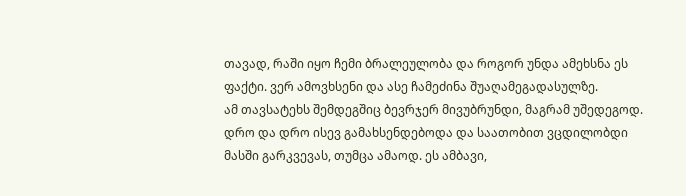თავად, რაში იყო ჩემი ბრალეულობა და როგორ უნდა ამეხსნა ეს ფაქტი. ვერ ამოვხსენი და ასე ჩამეძინა შუაღამეგადასულზე.
ამ თავსატეხს შემდეგშიც ბევრჯერ მივუბრუნდი, მაგრამ უშედეგოდ. დრო და დრო ისევ გამახსენდებოდა და საათობით ვცდილობდი მასში გარკვევას, თუმცა ამაოდ. ეს ამბავი,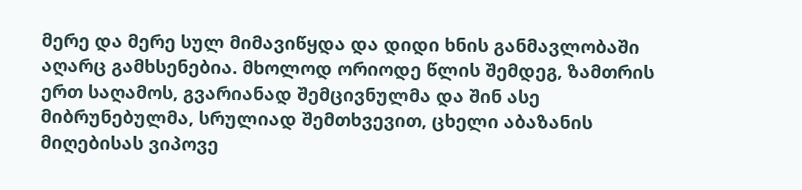მერე და მერე სულ მიმავიწყდა და დიდი ხნის განმავლობაში აღარც გამხსენებია. მხოლოდ ორიოდე წლის შემდეგ, ზამთრის ერთ საღამოს, გვარიანად შემცივნულმა და შინ ასე მიბრუნებულმა, სრულიად შემთხვევით, ცხელი აბაზანის მიღებისას ვიპოვე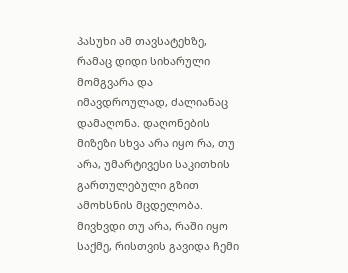პასუხი ამ თავსატეხზე, რამაც დიდი სიხარული მომგვარა და იმავდროულად, ძალიანაც დამაღონა. დაღონების მიზეზი სხვა არა იყო რა, თუ არა, უმარტივესი საკითხის გართულებული გზით ამოხსნის მცდელობა. მივხვდი თუ არა, რაში იყო საქმე, რისთვის გავიდა ჩემი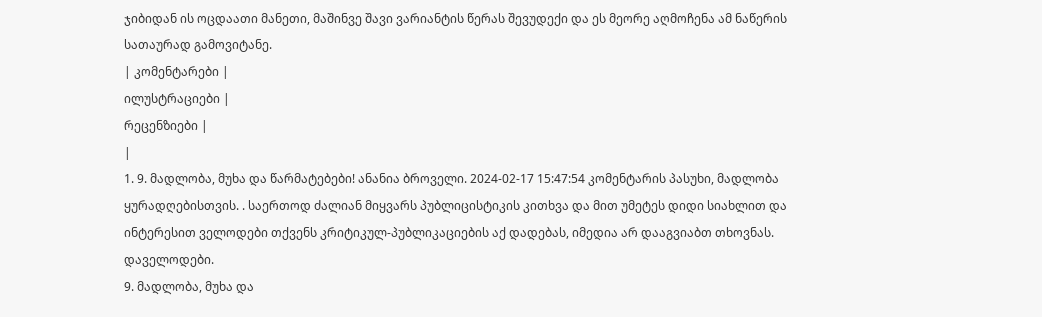ჯიბიდან ის ოცდაათი მანეთი, მაშინვე შავი ვარიანტის წერას შევუდექი და ეს მეორე აღმოჩენა ამ ნაწერის სათაურად გამოვიტანე.
| კომენტარები |
ილუსტრაციები |
რეცენზიები |
|
1. 9. მადლობა, მუხა და წარმატებები! ანანია ბროველი. 2024-02-17 15:47:54 კომენტარის პასუხი, მადლობა ყურადღებისთვის. . საერთოდ ძალიან მიყვარს პუბლიცისტიკის კითხვა და მით უმეტეს დიდი სიახლით და ინტერესით ველოდები თქვენს კრიტიკულ-პუბლიკაციების აქ დადებას, იმედია არ დააგვიაბთ თხოვნას. დაველოდები.
9. მადლობა, მუხა და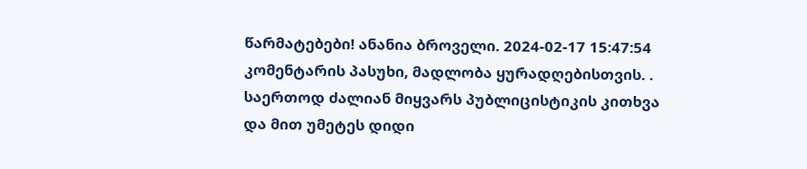წარმატებები! ანანია ბროველი. 2024-02-17 15:47:54 კომენტარის პასუხი, მადლობა ყურადღებისთვის. . საერთოდ ძალიან მიყვარს პუბლიცისტიკის კითხვა და მით უმეტეს დიდი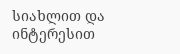სიახლით და ინტერესით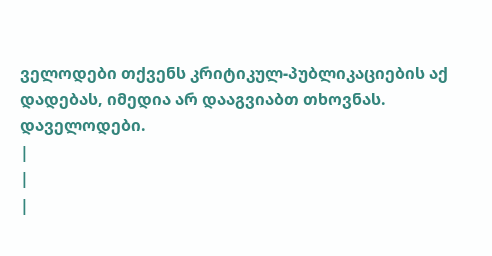ველოდები თქვენს კრიტიკულ-პუბლიკაციების აქ დადებას, იმედია არ დააგვიაბთ თხოვნას. დაველოდები.
|
|
|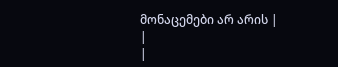მონაცემები არ არის |
|
|